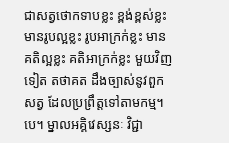ជាសត្វថោកទាបខ្លះ ខ្ពង់ខ្ពស់ខ្លះ មានរូបល្អខ្លះ រូបអាក្រក់ខ្លះ មានគតិល្អខ្លះ គតិអាក្រក់ខ្លះ មួយវិញទៀត តថាគត ដឹងច្បាស់នូវពួកសត្វ ដែលប្រព្រឹត្តទៅតាមកម្ម។បេ។ ម្នាលអគ្គិវេស្សនៈ វិជ្ជា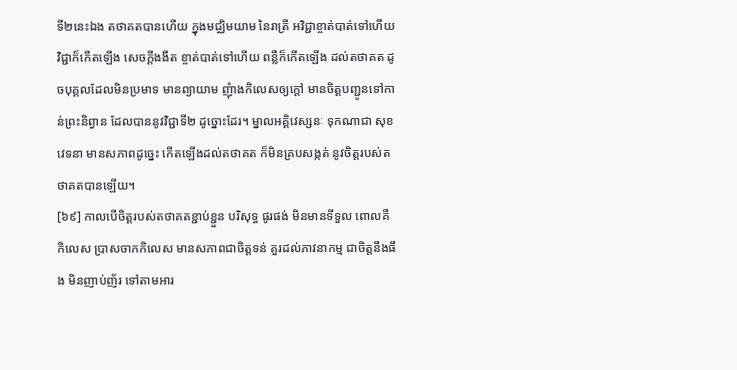ទី២នេះឯង តថាគតបានហើយ ក្នុងមជ្ឈិមយាម នៃរាត្រី អវិជ្ជាខ្ចាត់បាត់ទៅហើយ វិជ្ជាក៏កើតឡើង សេចក្តីងងឹត ខ្ចាត់បាត់ទៅហើយ ពន្លឺក៏កើតឡើង ដល់តថាគត ដូចបុគ្គលដែលមិនប្រមាទ មានព្យាយាម ញុំាងកិលេសឲ្យក្តៅ មានចិត្តបញ្ជូនទៅកាន់ព្រះនិព្វាន ដែលបាននូវវិជ្ជាទី២ ដូច្នោះដែរ។ ម្នាលអគ្គិវេស្សនៈ ទុកណាជា សុខវេទនា មានសភាពដូច្នេះ កើតឡើងដល់តថាគត ក៏មិនគ្របសង្កត់ នូវចិត្តរបស់តថាគតបានឡើយ។
[៦៩] កាលបើចិត្តរបស់តថាគតខ្ជាប់ខ្ជួន បរិសុទ្ធ ផូរផង់ មិនមានទីទួល ពោលគឺកិលេស ប្រាសចាកកិលេស មានសភាពជាចិត្តទន់ គួរដល់ភាវនាកម្ម ជាចិត្តនឹងធឹង មិនញាប់ញ័រ ទៅតាមអារ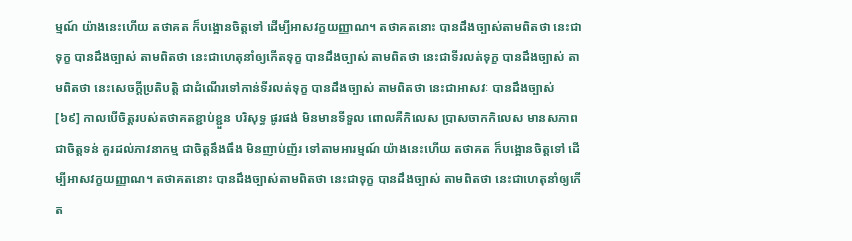ម្មណ៍ យ៉ាងនេះហើយ តថាគត ក៏បង្អោនចិត្តទៅ ដើម្បីអាសវក្ខយញ្ញាណ។ តថាគតនោះ បានដឹងច្បាស់តាមពិតថា នេះជាទុក្ខ បានដឹងច្បាស់ តាមពិតថា នេះជាហេតុនាំឲ្យកើតទុក្ខ បានដឹងច្បាស់ តាមពិតថា នេះជាទីរលត់ទុក្ខ បានដឹងច្បាស់ តាមពិតថា នេះសេចក្តីប្រតិបត្តិ ជាដំណើរទៅកាន់ទីរលត់ទុក្ខ បានដឹងច្បាស់ តាមពិតថា នេះជាអាសវៈ បានដឹងច្បាស់
[៦៩] កាលបើចិត្តរបស់តថាគតខ្ជាប់ខ្ជួន បរិសុទ្ធ ផូរផង់ មិនមានទីទួល ពោលគឺកិលេស ប្រាសចាកកិលេស មានសភាពជាចិត្តទន់ គួរដល់ភាវនាកម្ម ជាចិត្តនឹងធឹង មិនញាប់ញ័រ ទៅតាមអារម្មណ៍ យ៉ាងនេះហើយ តថាគត ក៏បង្អោនចិត្តទៅ ដើម្បីអាសវក្ខយញ្ញាណ។ តថាគតនោះ បានដឹងច្បាស់តាមពិតថា នេះជាទុក្ខ បានដឹងច្បាស់ តាមពិតថា នេះជាហេតុនាំឲ្យកើត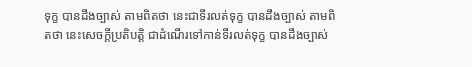ទុក្ខ បានដឹងច្បាស់ តាមពិតថា នេះជាទីរលត់ទុក្ខ បានដឹងច្បាស់ តាមពិតថា នេះសេចក្តីប្រតិបត្តិ ជាដំណើរទៅកាន់ទីរលត់ទុក្ខ បានដឹងច្បាស់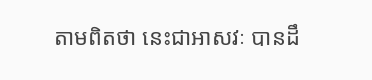តាមពិតថា នេះជាអាសវៈ បានដឹ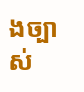ងច្បាស់